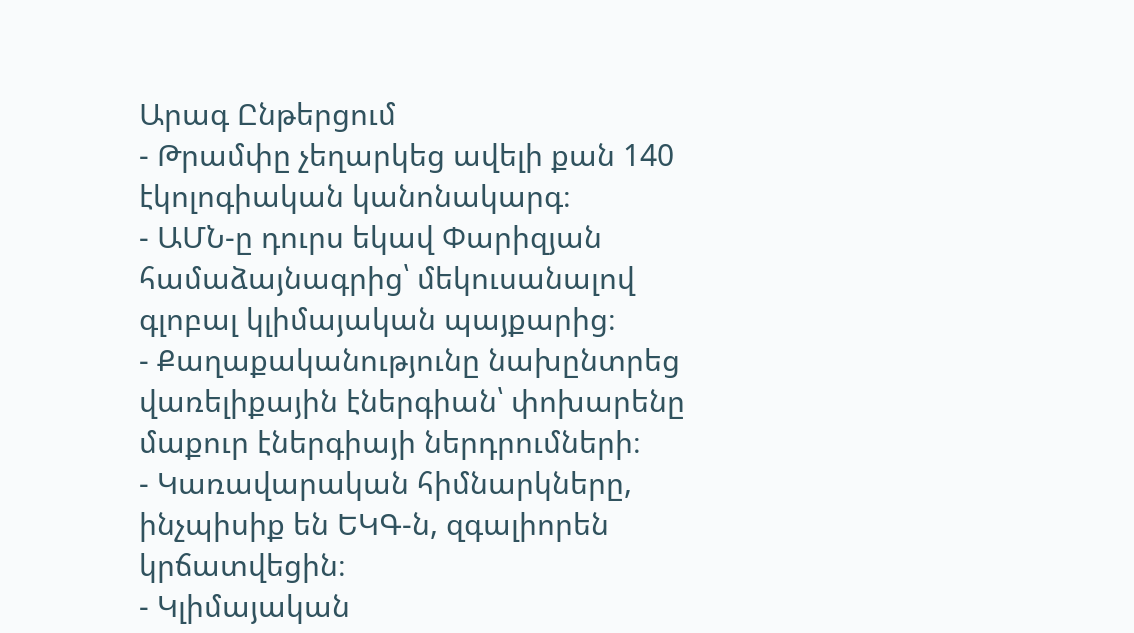Արագ Ընթերցում
- Թրամփը չեղարկեց ավելի քան 140 էկոլոգիական կանոնակարգ։
- ԱՄՆ-ը դուրս եկավ Փարիզյան համաձայնագրից՝ մեկուսանալով գլոբալ կլիմայական պայքարից։
- Քաղաքականությունը նախընտրեց վառելիքային էներգիան՝ փոխարենը մաքուր էներգիայի ներդրումների։
- Կառավարական հիմնարկները, ինչպիսիք են ԵԿԳ-ն, զգալիորեն կրճատվեցին։
- Կլիմայական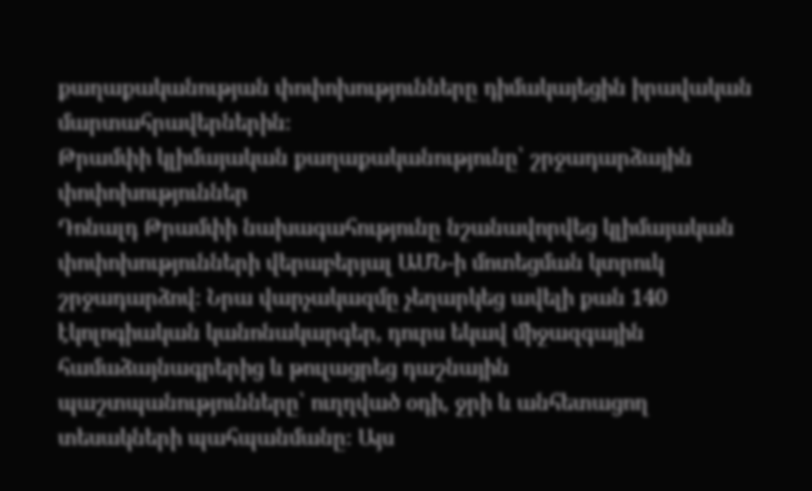քաղաքականության փոփոխությունները դիմակայեցին իրավական մարտահրավերներին։
Թրամփի կլիմայական քաղաքականությունը՝ շրջադարձային փոփոխություններ
Դոնալդ Թրամփի նախագահությունը նշանավորվեց կլիմայական փոփոխությունների վերաբերյալ ԱՄՆ-ի մոտեցման կտրուկ շրջադարձով։ Նրա վարչակազմը չեղարկեց ավելի քան 140 էկոլոգիական կանոնակարգեր, դուրս եկավ միջազգային համաձայնագրերից և թուլացրեց դաշնային պաշտպանությունները՝ ուղղված օդի, ջրի և անհետացող տեսակների պահպանմանը։ Այս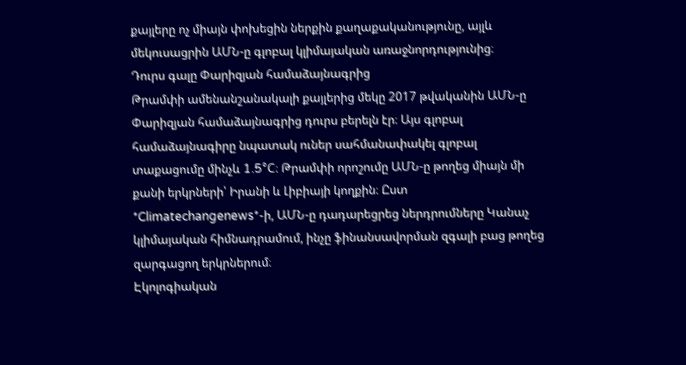քայլերը ոչ միայն փոխեցին ներքին քաղաքականությունը, այլև մեկուսացրին ԱՄՆ-ը գլոբալ կլիմայական առաջնորդությունից։
Դուրս գալը Փարիզյան համաձայնագրից
Թրամփի ամենանշանակալի քայլերից մեկը 2017 թվականին ԱՄՆ-ը Փարիզյան համաձայնագրից դուրս բերելն էր։ Այս գլոբալ համաձայնագիրը նպատակ ուներ սահմանափակել գլոբալ տաքացումը մինչև 1.5°C։ Թրամփի որոշումը ԱՄՆ-ը թողեց միայն մի քանի երկրների՝ Իրանի և Լիբիայի կողքին։ Ըստ *Climatechangenews*-ի, ԱՄՆ-ը դադարեցրեց ներդրումները Կանաչ կլիմայական հիմնադրամում, ինչը ֆինանսավորման զգալի բաց թողեց զարգացող երկրներում։
Էկոլոգիական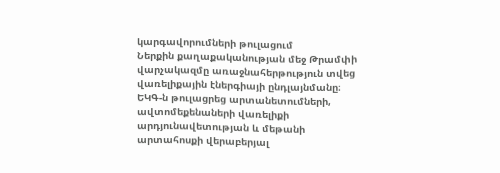կարգավորումների թուլացում
Ներքին քաղաքականության մեջ Թրամփի վարչակազմը առաջնահերթություն տվեց վառելիքային էներգիայի ընդլայնմանը։ ԵԿԳ-ն թուլացրեց արտանետումների, ավտոմեքենաների վառելիքի արդյունավետության և մեթանի արտահոսքի վերաբերյալ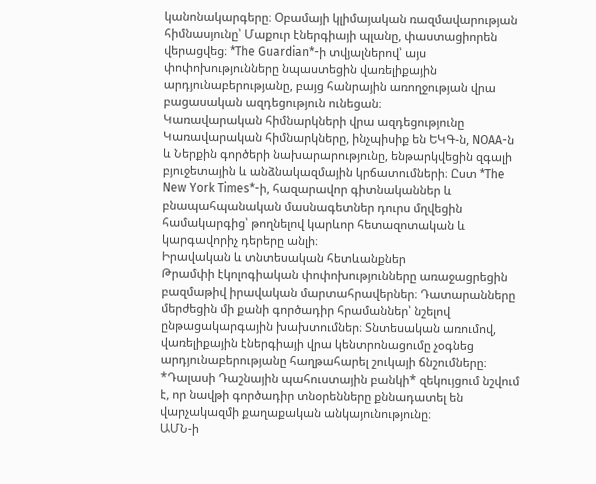կանոնակարգերը։ Օբամայի կլիմայական ռազմավարության հիմնասյունը՝ Մաքուր էներգիայի պլանը, փաստացիորեն վերացվեց։ *The Guardian*-ի տվյալներով՝ այս փոփոխությունները նպաստեցին վառելիքային արդյունաբերությանը, բայց հանրային առողջության վրա բացասական ազդեցություն ունեցան։
Կառավարական հիմնարկների վրա ազդեցությունը
Կառավարական հիմնարկները, ինչպիսիք են ԵԿԳ-ն, NOAA-ն և Ներքին գործերի նախարարությունը, ենթարկվեցին զգալի բյուջետային և անձնակազմային կրճատումների։ Ըստ *The New York Times*-ի, հազարավոր գիտնականներ և բնապահպանական մասնագետներ դուրս մղվեցին համակարգից՝ թողնելով կարևոր հետազոտական և կարգավորիչ դերերը անլի։
Իրավական և տնտեսական հետևանքներ
Թրամփի էկոլոգիական փոփոխությունները առաջացրեցին բազմաթիվ իրավական մարտահրավերներ։ Դատարանները մերժեցին մի քանի գործադիր հրամաններ՝ նշելով ընթացակարգային խախտումներ։ Տնտեսական առումով, վառելիքային էներգիայի վրա կենտրոնացումը չօգնեց արդյունաբերությանը հաղթահարել շուկայի ճնշումները։ *Դալասի Դաշնային պահուստային բանկի* զեկույցում նշվում է, որ նավթի գործադիր տնօրենները քննադատել են վարչակազմի քաղաքական անկայունությունը։
ԱՄՆ-ի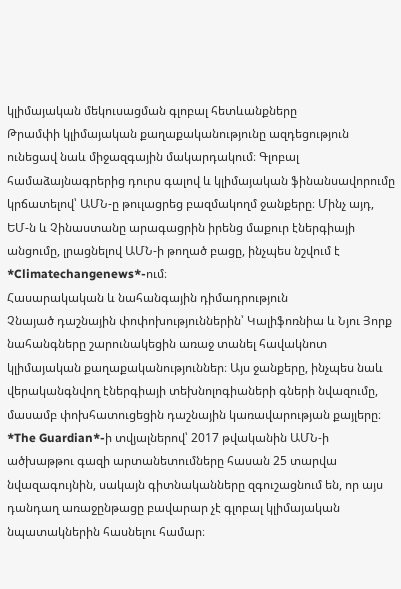կլիմայական մեկուսացման գլոբալ հետևանքները
Թրամփի կլիմայական քաղաքականությունը ազդեցություն ունեցավ նաև միջազգային մակարդակում։ Գլոբալ համաձայնագրերից դուրս գալով և կլիմայական ֆինանսավորումը կրճատելով՝ ԱՄՆ-ը թուլացրեց բազմակողմ ջանքերը։ Մինչ այդ, ԵՄ-ն և Չինաստանը արագացրին իրենց մաքուր էներգիայի անցումը, լրացնելով ԱՄՆ-ի թողած բացը, ինչպես նշվում է *Climatechangenews*-ում։
Հասարակական և նահանգային դիմադրություն
Չնայած դաշնային փոփոխություններին՝ Կալիֆոռնիա և Նյու Յորք նահանգները շարունակեցին առաջ տանել հավակնոտ կլիմայական քաղաքականություններ։ Այս ջանքերը, ինչպես նաև վերականգնվող էներգիայի տեխնոլոգիաների գների նվազումը, մասամբ փոխհատուցեցին դաշնային կառավարության քայլերը։ *The Guardian*-ի տվյալներով՝ 2017 թվականին ԱՄՆ-ի ածխաթթու գազի արտանետումները հասան 25 տարվա նվազագույնին, սակայն գիտնականները զգուշացնում են, որ այս դանդաղ առաջընթացը բավարար չէ գլոբալ կլիմայական նպատակներին հասնելու համար։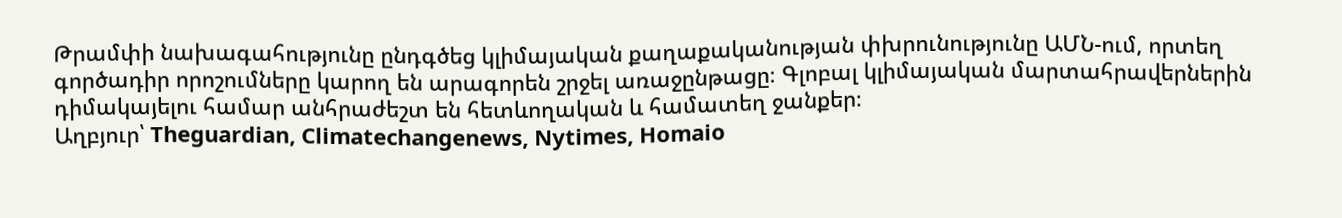Թրամփի նախագահությունը ընդգծեց կլիմայական քաղաքականության փխրունությունը ԱՄՆ-ում, որտեղ գործադիր որոշումները կարող են արագորեն շրջել առաջընթացը։ Գլոբալ կլիմայական մարտահրավերներին դիմակայելու համար անհրաժեշտ են հետևողական և համատեղ ջանքեր։
Աղբյուր՝ Theguardian, Climatechangenews, Nytimes, Homaio